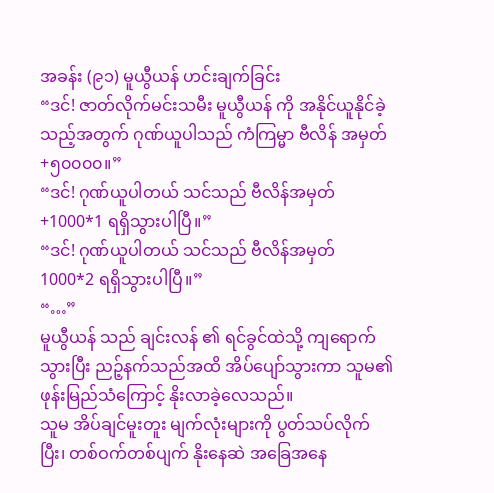အခန်း (၉၁) မူယွီယန် ဟင်းချက်ခြင်း
“ဒင်! ဇာတ်လိုက်မင်းသမီး မူယွီယန် ကို အနိုင်ယူနိုင်ခဲ့သည့်အတွက် ဂုဏ်ယူပါသည် ကံကြမ္မာ ဗီလိန် အမှတ် +၅၀၀၀၀။”
“ဒင်! ဂုဏ်ယူပါတယ် သင်သည် ဗီလိန်အမှတ် +1000*1 ရရှိသွားပါပြီ။”
“ဒင်! ဂုဏ်ယူပါတယ် သင်သည် ဗီလိန်အမှတ် 1000*2 ရရှိသွားပါပြီ။”
“…”
မူယွီယန် သည် ချင်းလန် ၏ ရင်ခွင်ထဲသို့ ကျရောက်သွားပြီး ညဉ့်နက်သည်အထိ အိပ်ပျော်သွားကာ သူမ၏ ဖုန်းမြည်သံကြောင့် နိုးလာခဲ့လေသည်။
သူမ အိပ်ချင်မူးတူး မျက်လုံးများကို ပွတ်သပ်လိုက်ပြီး၊ တစ်ဝက်တစ်ပျက် နိုးနေဆဲ အခြေအနေ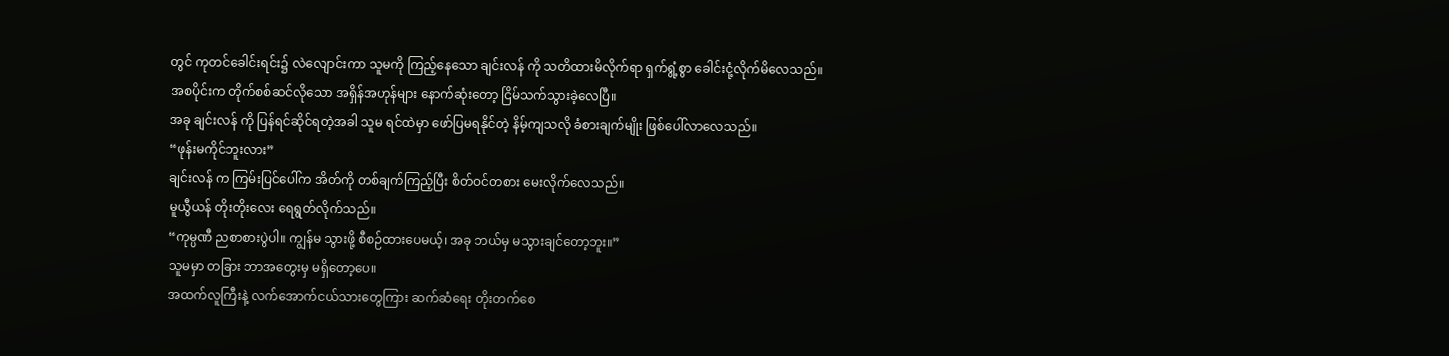တွင် ကုတင်ခေါင်းရင်း၌ လဲလျောင်းကာ သူမကို ကြည့်နေသော ချင်းလန် ကို သတိထားမိလိုက်ရာ ရှက်ရွံ့စွာ ခေါင်းငုံ့လိုက်မိလေသည်။
အစပိုင်းက တိုက်စစ်ဆင်လိုသော အရှိန်အဟုန်များ နောက်ဆုံးတော့ ငြိမ်သက်သွားခဲ့လေပြီ။
အခု ချင်းလန် ကို ပြန်ရင်ဆိုင်ရတဲ့အခါ သူမ ရင်ထဲမှာ ဖော်ပြမရနိုင်တဲ့ နိမ့်ကျသလို ခံစားချက်မျိုး ဖြစ်ပေါ်လာလေသည်။
“ဖုန်းမကိုင်ဘူးလား”
ချင်းလန် က ကြမ်းပြင်ပေါ်က အိတ်ကို တစ်ချက်ကြည့်ပြီး စိတ်ဝင်တစား မေးလိုက်လေသည်။
မူယွီယန် တိုးတိုးလေး ရေရွတ်လိုက်သည်။
“ကုမ္ပဏီ ညစာစားပွဲပါ။ ကျွန်မ သွားဖို့ စီစဉ်ထားပေမယ့်၊ အခု ဘယ်မှ မသွားချင်တော့ဘူး။”
သူမမှာ တခြား ဘာအတွေးမှ မရှိတော့ပေ။
အထက်လူကြီးနဲ့ လက်အောက်ငယ်သားတွေကြား ဆက်ဆံရေး တိုးတက်စေ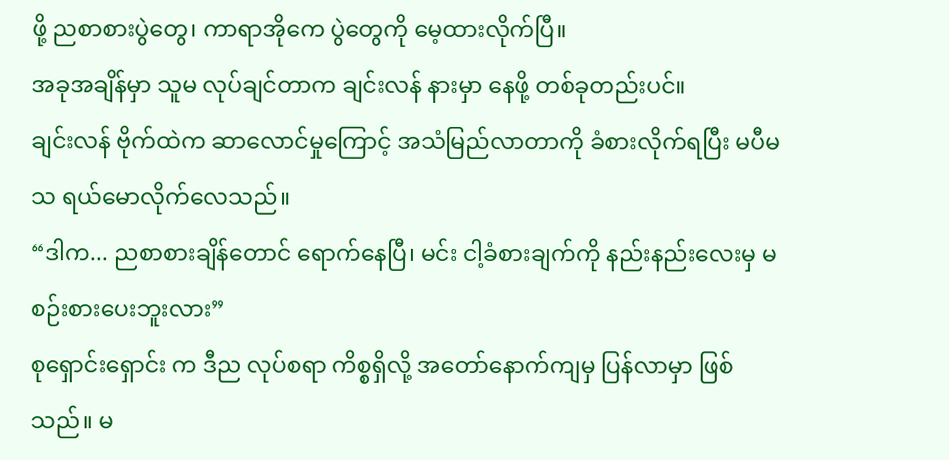ဖို့ ညစာစားပွဲတွေ၊ ကာရာအိုကေ ပွဲတွေကို မေ့ထားလိုက်ပြီ။
အခုအချိန်မှာ သူမ လုပ်ချင်တာက ချင်းလန် နားမှာ နေဖို့ တစ်ခုတည်းပင်။
ချင်းလန် ဗိုက်ထဲက ဆာလောင်မှုကြောင့် အသံမြည်လာတာကို ခံစားလိုက်ရပြီး မပီမသ ရယ်မောလိုက်လေသည်။
“ဒါက... ညစာစားချိန်တောင် ရောက်နေပြီ၊ မင်း ငါ့ခံစားချက်ကို နည်းနည်းလေးမှ မစဉ်းစားပေးဘူးလား”
စုရှောင်းရှောင်း က ဒီည လုပ်စရာ ကိစ္စရှိလို့ အတော်နောက်ကျမှ ပြန်လာမှာ ဖြစ်သည်။ မ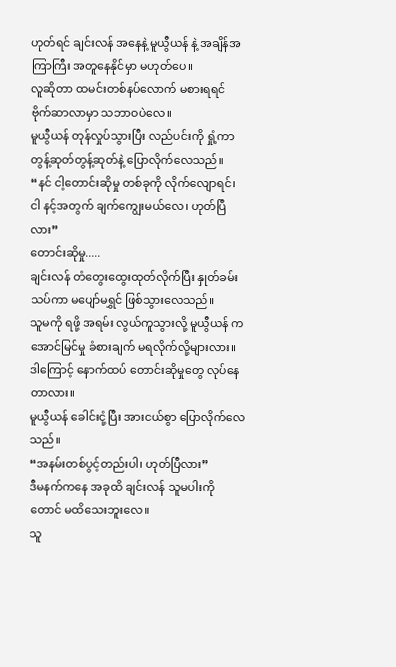ဟုတ်ရင် ချင်းလန် အနေနဲ့ မူယွီယန် နဲ့ အချိန်အကြာကြီး အတူနေနိုင်မှာ မဟုတ်ပေ။
လူဆိုတာ ထမင်းတစ်နပ်လောက် မစားရရင် ဗိုက်ဆာလာမှာ သဘာဝပဲလေ။
မူယွီယန် တုန်လှုပ်သွားပြီး လည်ပင်းကို ရှုံ့ကာ တွန့်ဆုတ်တွန့်ဆုတ်နဲ့ ပြောလိုက်လေသည်။
“နင် ငါ့တောင်းဆိုမှု တစ်ခုကို လိုက်လျောရင်၊ ငါ နင့်အတွက် ချက်ကျွေးမယ်လေ၊ ဟုတ်ပြီလား”
တောင်းဆိုမှု.....
ချင်းလန် တံတွေးထွေးထုတ်လိုက်ပြီး နှုတ်ခမ်းသပ်ကာ မပျော်မရွှင် ဖြစ်သွားလေသည်။
သူမကို ရဖို့ အရမ်း လွယ်ကူသွားလို့ မူယွီယန် က အောင်မြင်မှု ခံစားချက် မရလိုက်လို့များလား။
ဒါကြောင့် နောက်ထပ် တောင်းဆိုမှုတွေ လုပ်နေတာလား။
မူယွီယန် ခေါင်းငုံ့ပြီး အားငယ်စွာ ပြောလိုက်လေသည်။
“အနမ်းတစ်ပွင့်တည်းပါ၊ ဟုတ်ပြီလား”
ဒီမနက်ကနေ အခုထိ ချင်းလန် သူမပါးကိုတောင် မထိသေးဘူးလေ။
သူ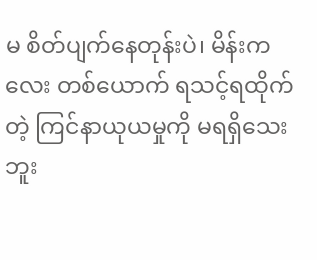မ စိတ်ပျက်နေတုန်းပဲ၊ မိန်းကလေး တစ်ယောက် ရသင့်ရထိုက်တဲ့ ကြင်နာယုယမှုကို မရရှိသေးဘူး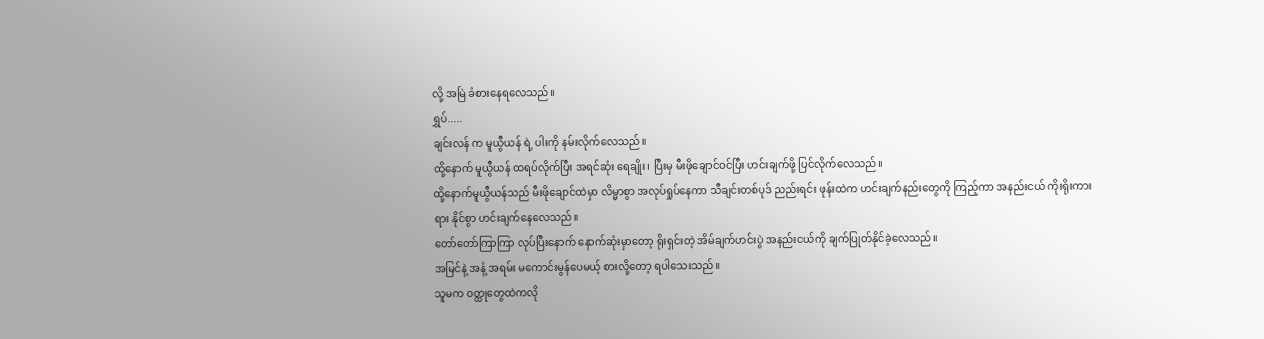လို့ အမြဲ ခံစားနေရလေသည်။
ရွှပ်.....
ချင်းလန် က မူယွီယန် ရဲ့ ပါးကို နမ်းလိုက်လေသည်။
ထို့နောက် မူယွီယန် ထရပ်လိုက်ပြီး အရင်ဆုံး ရေချိုး၊ ပြီးမှ မီးဖိုချောင်ဝင်ပြီး ဟင်းချက်ဖို့ ပြင်လိုက်လေသည်။
ထို့နောက်မူယွီယန်သည် မီးဖိုချောင်ထဲမှာ လိမ္မာစွာ အလုပ်ရှုပ်နေကာ သီချင်းတစ်ပုဒ် ညည်းရင်း ဖုန်းထဲက ဟင်းချက်နည်းတွေကို ကြည့်ကာ အနည်းငယ် ကိုးရိုးကားရား နိုင်စွာ ဟင်းချက်နေလေသည်။
တော်တော်ကြာကြာ လုပ်ပြီးနောက် နောက်ဆုံးမှာတော့ ရိုးရှင်းတဲ့ အိမ်ချက်ဟင်းပွဲ အနည်းငယ်ကို ချက်ပြုတ်နိုင်ခဲ့လေသည်။
အမြင်နဲ့ အနံ့ အရမ်း မကောင်းမွန်ပေမယ့် စားလို့တော့ ရပါသေးသည်။
သူမက ဝတ္ထုတွေထဲကလို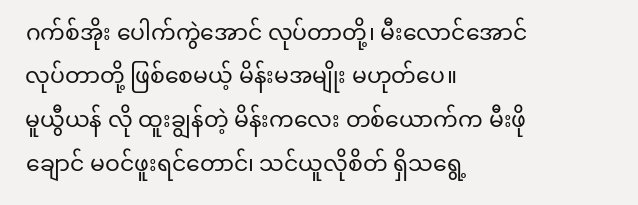ဂက်စ်အိုး ပေါက်ကွဲအောင် လုပ်တာတို့၊ မီးလောင်အောင် လုပ်တာတို့ ဖြစ်စေမယ့် မိန်းမအမျိုး မဟုတ်ပေ။
မူယွီယန် လို ထူးချွန်တဲ့ မိန်းကလေး တစ်ယောက်က မီးဖိုချောင် မဝင်ဖူးရင်တောင်၊ သင်ယူလိုစိတ် ရှိသရွေ့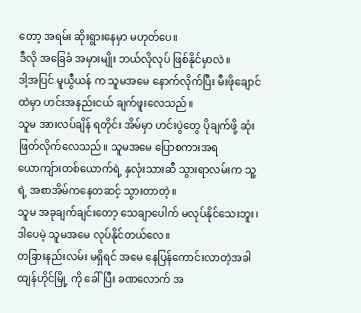တော့ အရမ်း ဆိုးရွားနေမှာ မဟုတ်ပေ။
ဒီလို အခြေခံ အမှားမျိုး ဘယ်လိုလုပ် ဖြစ်နိုင်မှာလဲ။
ဒါ့အပြင် မူယွီယန် က သူမအမေ နောက်လိုက်ပြီး မီးဖိုချောင်ထဲမှာ ဟင်းအနည်းငယ် ချက်ဖူးလေသည်။
သူမ အားလပ်ချိန် ရတိုင်း အိမ်မှာ ဟင်းပွဲတွေ ပိုချက်ဖို့ ဆုံးဖြတ်လိုက်လေသည်။ သူမအမေ ပြောစကားအရ ယောကျ်ားတစ်ယောက်ရဲ့ နှလုံးသားဆီ သွားရာလမ်းက သူ့ရဲ့ အစာအိမ်ကနေတဆင့် သွားတာတဲ့။
သူမ အခုချက်ချင်းတော့ သေချာပေါက် မလုပ်နိုင်သေးဘူး၊ ဒါပေမဲ့ သူမအမေ လုပ်နိုင်တယ်လေ။
တခြားနည်းလမ်း မရှိရင် အမေ နေပြန်ကောင်းလာတဲ့အခါ ထျန်ဟိုင်မြို့ ကို ခေါ်ပြီး ခဏလောက် အ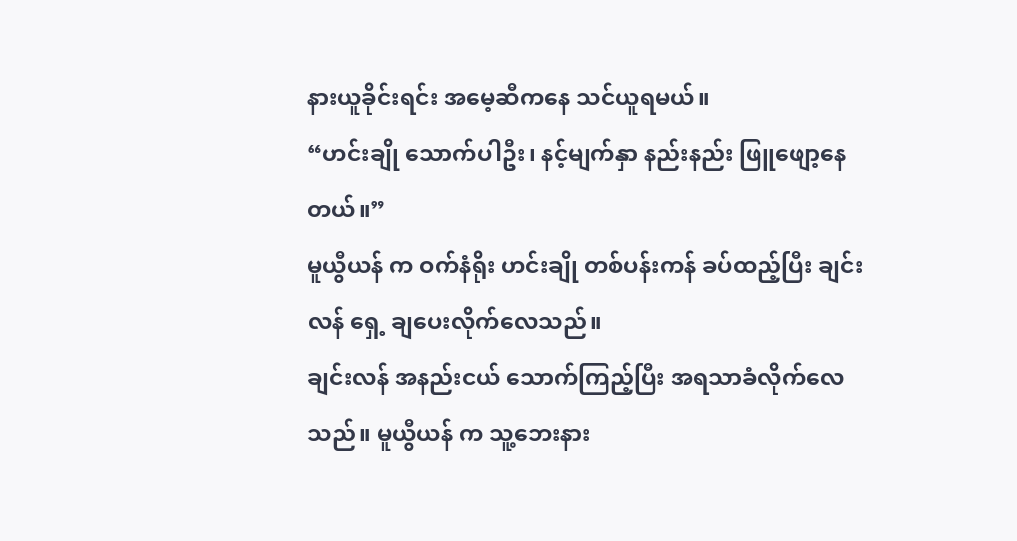နားယူခိုင်းရင်း အမေ့ဆီကနေ သင်ယူရမယ်။
“ဟင်းချို သောက်ပါဦး၊ နင့်မျက်နှာ နည်းနည်း ဖြူဖျော့နေတယ်။”
မူယွီယန် က ဝက်နံရိုး ဟင်းချို တစ်ပန်းကန် ခပ်ထည့်ပြီး ချင်းလန် ရှေ့ ချပေးလိုက်လေသည်။
ချင်းလန် အနည်းငယ် သောက်ကြည့်ပြီး အရသာခံလိုက်လေသည်။ မူယွီယန် က သူ့ဘေးနား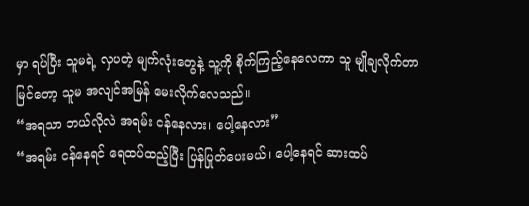မှာ ရပ်ပြီး သူမရဲ့ လှပတဲ့ မျက်လုံးတွေနဲ့ သူ့ကို စိုက်ကြည့်နေလေကာ သူ မျိုချလိုက်တာ မြင်တော့ သူမ အလျင်အမြန် မေးလိုက်လေသည်။
“အရသာ ဘယ်လိုလဲ အရမ်း ငန်နေလား၊ ပေါ့နေလား”
“အရမ်း ငန်နေရင် ရေထပ်ထည့်ပြီး ပြန်ပြုတ်ပေးမယ်၊ ပေါ့နေရင် ဆားထပ်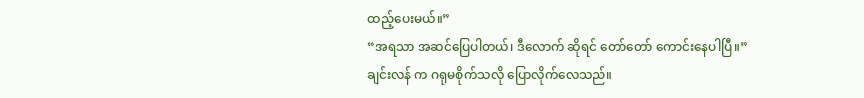ထည့်ပေးမယ်။”
“အရသာ အဆင်ပြေပါတယ်၊ ဒီလောက် ဆိုရင် တော်တော် ကောင်းနေပါပြီ။”
ချင်းလန် က ဂရုမစိုက်သလို ပြောလိုက်လေသည်။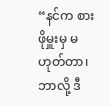“နင်က စားဖိုမှူးမှ မဟုတ်တာ၊ ဘာလို့ ဒီ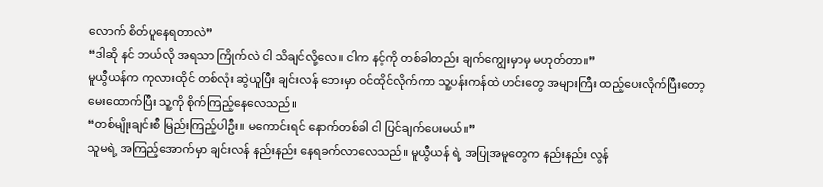လောက် စိတ်ပူနေရတာလဲ”
“ဒါဆို နင် ဘယ်လို အရသာ ကြိုက်လဲ ငါ သိချင်လို့လေ။ ငါက နင့်ကို တစ်ခါတည်း ချက်ကျွေးမှာမှ မဟုတ်တာ။”
မူယွီယန်က ကုလားထိုင် တစ်လုံး ဆွဲယူပြီး ချင်းလန် ဘေးမှာ ဝင်ထိုင်လိုက်ကာ သူ့ပန်းကန်ထဲ ဟင်းတွေ အများကြီး ထည့်ပေးလိုက်ပြီးတော့ မေးထောက်ပြီး သူ့ကို စိုက်ကြည့်နေလေသည်။
“တစ်မျိုးချင်းစီ မြည်းကြည့်ပါဦး။ မကောင်းရင် နောက်တစ်ခါ ငါ ပြင်ချက်ပေးမယ်။”
သူမရဲ့ အကြည့်အောက်မှာ ချင်းလန် နည်းနည်း နေရခက်လာလေသည်။ မူယွီယန် ရဲ့ အပြုအမူတွေက နည်းနည်း လွန်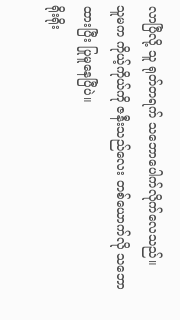လာပြီလို့ သူ ရုတ်တရက် သဘောပေါက်လိုက်လေသည်။
သူမက ကိုယ့်ကိုယ်ကို ဇနီးသည်လေး တစ်ယောက်လို သဘောထားပြီး ပြုမူနေပြီပဲ။
ရိုးရိုး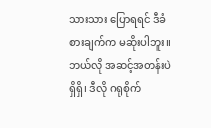သားသား ပြောရရင် ဒီခံစားချက်က မဆိုးပါဘူး။
ဘယ်လို အဆင့်အတန်းပဲ ရှိရှိ၊ ဒီလို ဂရုစိုက်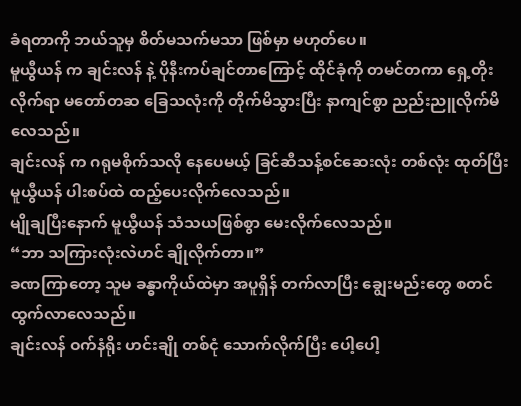ခံရတာကို ဘယ်သူမှ စိတ်မသက်မသာ ဖြစ်မှာ မဟုတ်ပေ။
မူယွီယန် က ချင်းလန် နဲ့ ပိုနီးကပ်ချင်တာကြောင့် ထိုင်ခုံကို တမင်တကာ ရှေ့တိုးလိုက်ရာ မတော်တဆ ခြေသလုံးကို တိုက်မိသွားပြီး နာကျင်စွာ ညည်းညူလိုက်မိလေသည်။
ချင်းလန် က ဂရုမစိုက်သလို နေပေမယ့် ခြင်ဆီသန့်စင်ဆေးလုံး တစ်လုံး ထုတ်ပြီး မူယွီယန် ပါးစပ်ထဲ ထည့်ပေးလိုက်လေသည်။
မျိုချပြီးနောက် မူယွီယန် သံသယဖြစ်စွာ မေးလိုက်လေသည်။
“ဘာ သကြားလုံးလဲဟင် ချိုလိုက်တာ။”
ခဏကြာတော့ သူမ ခန္ဓာကိုယ်ထဲမှာ အပူရှိန် တက်လာပြီး ချွေးမည်းတွေ စတင် ထွက်လာလေသည်။
ချင်းလန် ဝက်နံရိုး ဟင်းချို တစ်ငုံ သောက်လိုက်ပြီး ပေါ့ပေါ့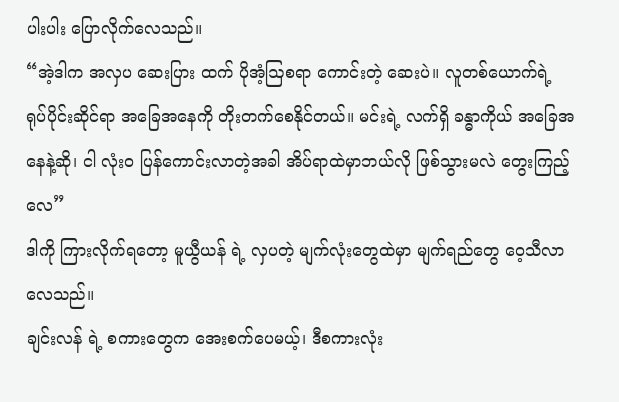ပါးပါး ပြောလိုက်လေသည်။
“အဲ့ဒါက အလှပ ဆေးပြား ထက် ပိုအံ့ဩစရာ ကောင်းတဲ့ ဆေးပဲ။ လူတစ်ယောက်ရဲ့ ရုပ်ပိုင်းဆိုင်ရာ အခြေအနေကို တိုးတက်စေနိုင်တယ်။ မင်းရဲ့ လက်ရှိ ခန္ဓာကိုယ် အခြေအနေနဲ့ဆို၊ ငါ လုံးဝ ပြန်ကောင်းလာတဲ့အခါ အိပ်ရာထဲမှာဘယ်လို ဖြစ်သွားမလဲ တွေးကြည့်လေ”
ဒါကို ကြားလိုက်ရတော့ မူယွီယန် ရဲ့ လှပတဲ့ မျက်လုံးတွေထဲမှာ မျက်ရည်တွေ ဝေ့သီလာလေသည်။
ချင်းလန် ရဲ့ စကားတွေက အေးစက်ပေမယ့်၊ ဒီစကားလုံး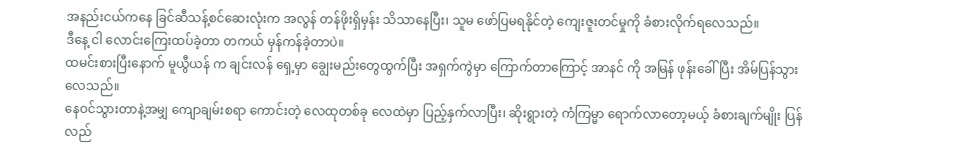အနည်းငယ်ကနေ ခြင်ဆီသန့်စင်ဆေးလုံးက အလွန် တန်ဖိုးရှိမှန်း သိသာနေပြီး၊ သူမ ဖော်ပြမရနိုင်တဲ့ ကျေးဇူးတင်မှုကို ခံစားလိုက်ရလေသည်။
ဒီနေ့ ငါ လောင်းကြေးထပ်ခဲ့တာ တကယ် မှန်ကန်ခဲ့တာပဲ။
ထမင်းစားပြီးနောက် မူယွီယန် က ချင်းလန် ရှေ့မှာ ချွေးမည်းတွေထွက်ပြီး အရှက်ကွဲမှာ ကြောက်တာကြောင့် အာနင် ကို အမြန် ဖုန်းခေါ်ပြီး အိမ်ပြန်သွားလေသည်။
နေဝင်သွားတာနဲ့အမျှ ကျောချမ်းစရာ ကောင်းတဲ့ လေထုတစ်ခု လေထဲမှာ ပြည့်နှက်လာပြီး၊ ဆိုးရွားတဲ့ ကံကြမ္မာ ရောက်လာတော့မယ့် ခံစားချက်မျိုး ပြန်လည်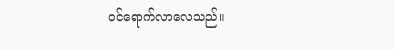ဝင်ရောက်လာလေသည်။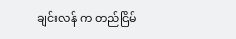ချင်းလန် က တည်ငြိမ်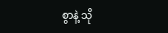စွာနဲ့ သို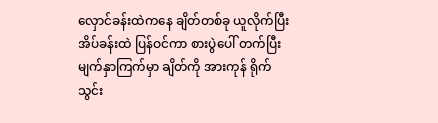လှောင်ခန်းထဲကနေ ချိတ်တစ်ခု ယူလိုက်ပြီး အိပ်ခန်းထဲ ပြန်ဝင်ကာ စားပွဲပေါ် တက်ပြီး မျက်နှာကြက်မှာ ချိတ်ကို အားကုန် ရိုက်သွင်း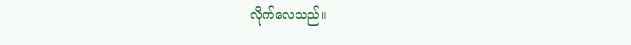လိုက်လေသည်။